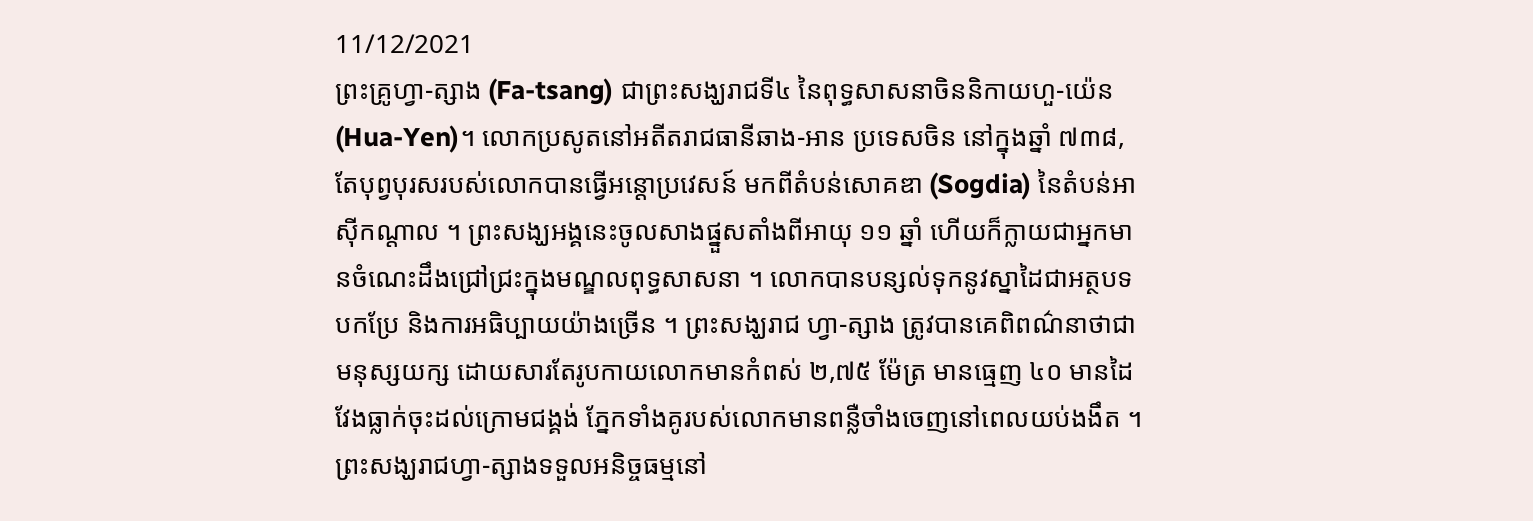11/12/2021
ព្រះគ្រូហ្វា-ត្សាង (Fa-tsang) ជាព្រះសង្ឃរាជទី៤ នៃពុទ្ធសាសនាចិននិកាយហួ-យ៉េន (Hua-Yen)។ លោកប្រសូតនៅអតីតរាជធានីឆាង-អាន ប្រទេសចិន នៅក្នុងឆ្នាំ ៧៣៨, តែបុព្វបុរសរបស់លោកបានធ្វេីអន្តោប្រវេសន៍ មកពីតំបន់សោគឌា (Sogdia) នៃតំបន់អាស៊ីកណ្តាល ។ ព្រះសង្ឃអង្គនេះចូលសាងផ្នួសតាំងពីអាយុ ១១ ឆ្នាំ ហេីយក៏ក្លាយជាអ្នកមានចំណេះដឹងជ្រៅជ្រះក្នុងមណ្ឌលពុទ្ធសាសនា ។ លោកបានបន្សល់ទុកនូវស្នាដៃជាអត្ថបទបកប្រែ និងការអធិប្បាយយ៉ាងច្រេីន ។ ព្រះសង្ឃរាជ ហ្វា-ត្សាង ត្រូវបានគេពិពណ៌នាថាជាមនុស្សយក្ស ដោយសារតែរូបកាយលោកមានកំពស់ ២,៧៥ ម៉ែត្រ មានធ្មេញ ៤០ មានដៃវែងធ្លាក់ចុះដល់ក្រោមជង្គង់ ភ្នែកទាំងគូរបស់លោកមានពន្លឺចាំងចេញនៅពេលយប់ងងឹត ។ ព្រះសង្ឃរាជហ្វា-ត្សាងទទួលអនិច្ចធម្មនៅ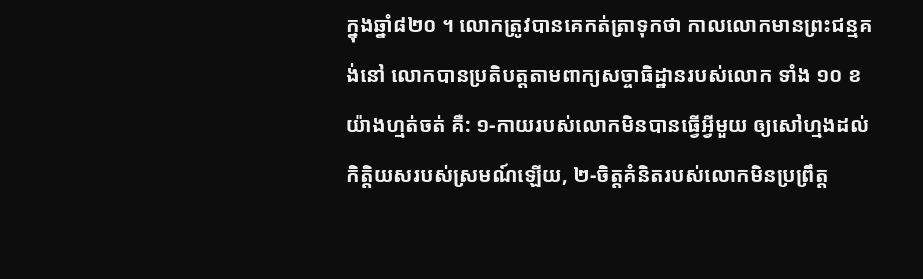ក្នុងឆ្នាំ៨២០ ។ លោកត្រូវបានគេកត់ត្រាទុកថា កាលលោកមានព្រះជន្មគង់នៅ លោកបានប្រតិបត្តតាមពាក្យសច្ចាធិដ្ឋានរបស់លោក ទាំង ១០ ខ យ៉ាងហ្មត់ចត់ គឺ: ១-កាយរបស់លោកមិនបានធ្វេីអ្វីមួយ ឲ្យសៅហ្មងដល់កិត្តិយសរបស់ស្រមណ៍ឡេីយ, ២-ចិត្តគំនិតរបស់លោកមិនប្រព្រឹត្ត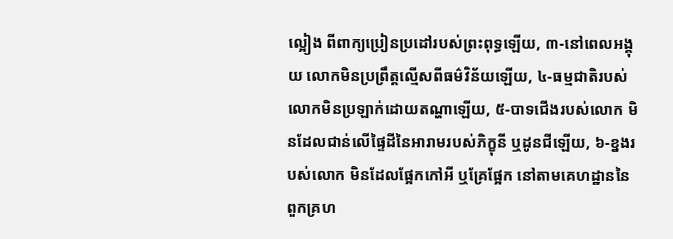ល្អៀង ពីពាក្យប្រៀនប្រដៅរបស់ព្រះពុទ្ធឡេីយ, ៣-នៅពេលអង្គុយ លោកមិនប្រព្រឹត្តល្មេីសពីធម៌វិន័យឡេីយ, ៤-ធម្មជាតិរបស់លោកមិនប្រឡាក់ដោយតណ្ហាឡេីយ, ៥-បាទជេីងរបស់លោក មិនដែលជាន់លេីផ្ទៃដីនៃអារាមរបស់ភិក្ខុនី ឬដូនជីឡេីយ, ៦-ខ្នងរបស់លោក មិនដែលផ្អែកកៅអី ឬគ្រែផ្អែក នៅតាមគេហដ្ឋាននៃពួកគ្រហ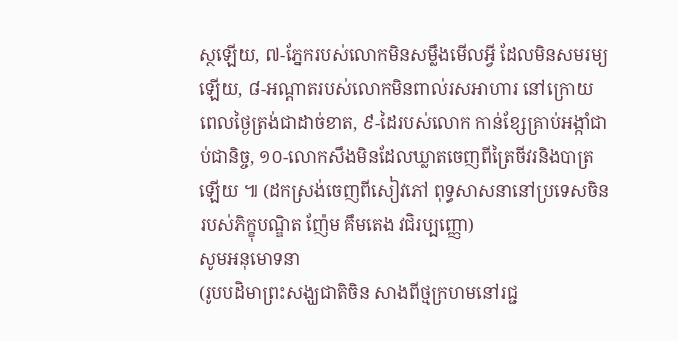ស្ថឡេីយ, ៧-ភ្នែករបស់លោកមិនសម្លឹងមេីលអ្វី ដែលមិនសមរម្យឡេីយ, ៨-អណ្តាតរបស់លោកមិនពាល់រសអាហារ នៅក្រោយពេលថ្ងៃត្រង់ជាដាច់ខាត, ៩-ដៃរបស់លោក កាន់ខ្សែគ្រាប់អង្កាំជាប់ជានិច្ច, ១០-លោកសឹងមិនដែលឃ្លាតចេញពីត្រៃចីវរនិងបាត្រឡេីយ ៕ (ដកស្រង់ចេញពីសៀវភៅ ពុទ្ធសាសនានៅប្រទេសចិន របស់ភិក្ខុបណ្ឌិត ញ៉ែម គឹមតេង វជិរប្បញ្ញោ)
សូមអនុមោទនា
(រូបបដិមាព្រះសង្ឃជាតិចិន សាងពីថ្មក្រហមនៅរជ្ជ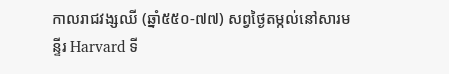កាលរាជវង្សឈី (ឆ្នាំ៥៥០-៧៧) សព្វថ្ងៃតម្កល់នៅសារមន្ទីរ Harvard ទី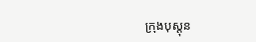ក្រុងបុស្តុន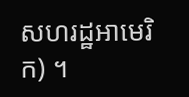សហរដ្ឋអាមេរិក) ។